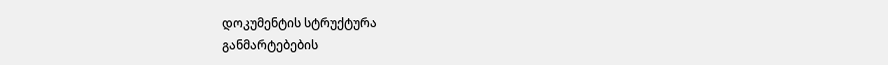დოკუმენტის სტრუქტურა
განმარტებების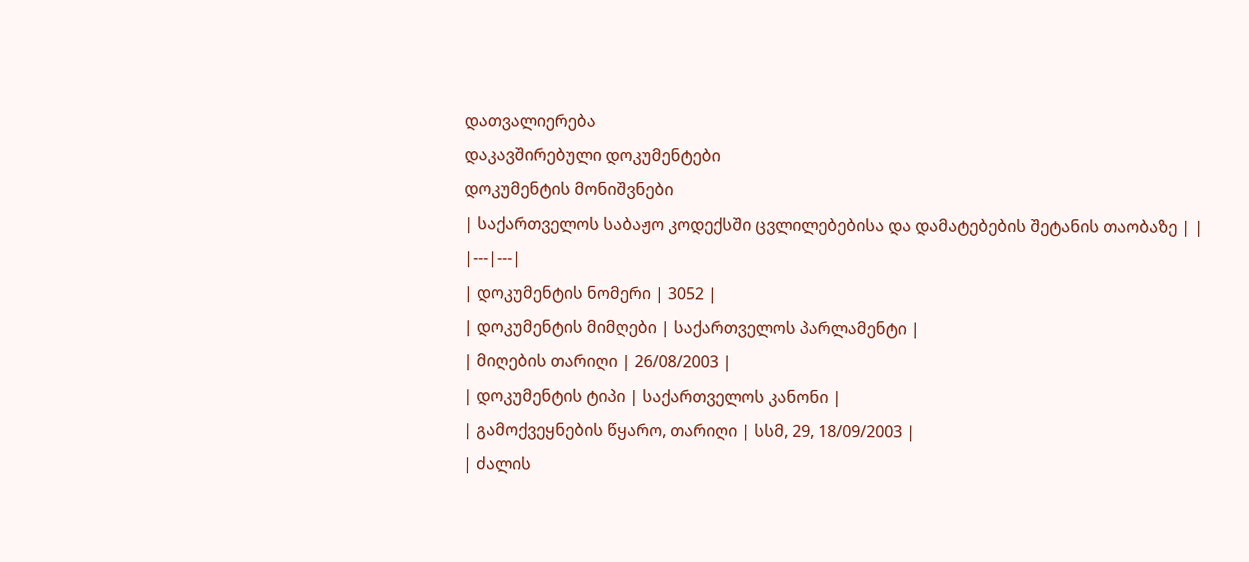დათვალიერება
დაკავშირებული დოკუმენტები
დოკუმენტის მონიშვნები
| საქართველოს საბაჟო კოდექსში ცვლილებებისა და დამატებების შეტანის თაობაზე | |
|---|---|
| დოკუმენტის ნომერი | 3052 |
| დოკუმენტის მიმღები | საქართველოს პარლამენტი |
| მიღების თარიღი | 26/08/2003 |
| დოკუმენტის ტიპი | საქართველოს კანონი |
| გამოქვეყნების წყარო, თარიღი | სსმ, 29, 18/09/2003 |
| ძალის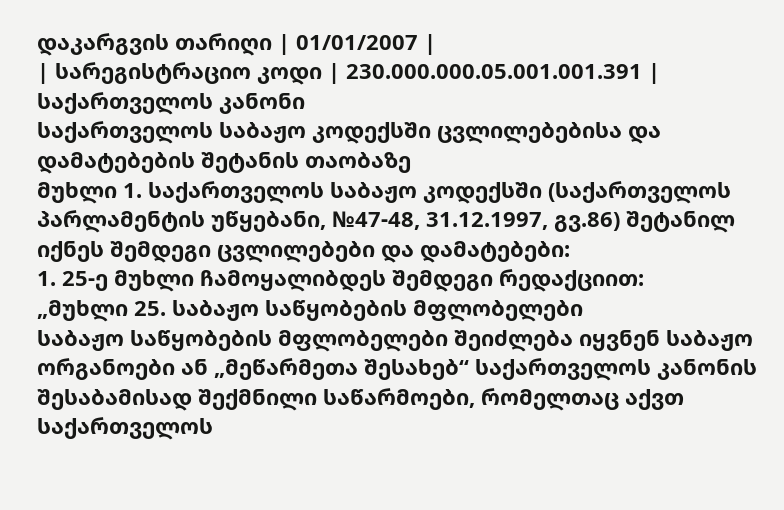დაკარგვის თარიღი | 01/01/2007 |
| სარეგისტრაციო კოდი | 230.000.000.05.001.001.391 |
საქართველოს კანონი
საქართველოს საბაჟო კოდექსში ცვლილებებისა და დამატებების შეტანის თაობაზე
მუხლი 1. საქართველოს საბაჟო კოდექსში (საქართველოს პარლამენტის უწყებანი, №47-48, 31.12.1997, გვ.86) შეტანილ იქნეს შემდეგი ცვლილებები და დამატებები:
1. 25-ე მუხლი ჩამოყალიბდეს შემდეგი რედაქციით:
„მუხლი 25. საბაჟო საწყობების მფლობელები
საბაჟო საწყობების მფლობელები შეიძლება იყვნენ საბაჟო ორგანოები ან „მეწარმეთა შესახებ“ საქართველოს კანონის შესაბამისად შექმნილი საწარმოები, რომელთაც აქვთ საქართველოს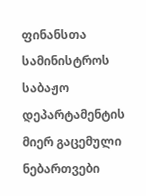ფინანსთა სამინისტროს საბაჟო დეპარტამენტის მიერ გაცემული ნებართვები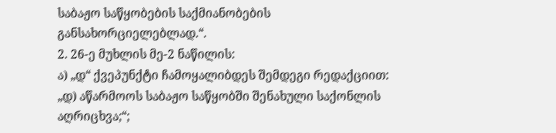საბაჟო საწყობების საქმიანობების განსახორციელებლად.“.
2. 26-ე მუხლის მე-2 ნაწილის:
ა) „დ“ ქვეპუნქტი ჩამოყალიბდეს შემდეგი რედაქციით:
„დ) აწარმოოს საბაჟო საწყობში შენახული საქონლის აღრიცხვა;“;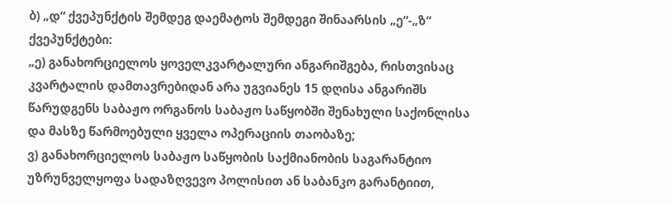ბ) „დ“ ქვეპუნქტის შემდეგ დაემატოს შემდეგი შინაარსის „ე“-„ზ“ ქვეპუნქტები:
„ე) განახორციელოს ყოველკვარტალური ანგარიშგება, რისთვისაც კვარტალის დამთავრებიდან არა უგვიანეს 15 დღისა ანგარიშს წარუდგენს საბაჟო ორგანოს საბაჟო საწყობში შენახული საქონლისა და მასზე წარმოებული ყველა ოპერაციის თაობაზე;
ვ) განახორციელოს საბაჟო საწყობის საქმიანობის საგარანტიო უზრუნველყოფა სადაზღვევო პოლისით ან საბანკო გარანტიით,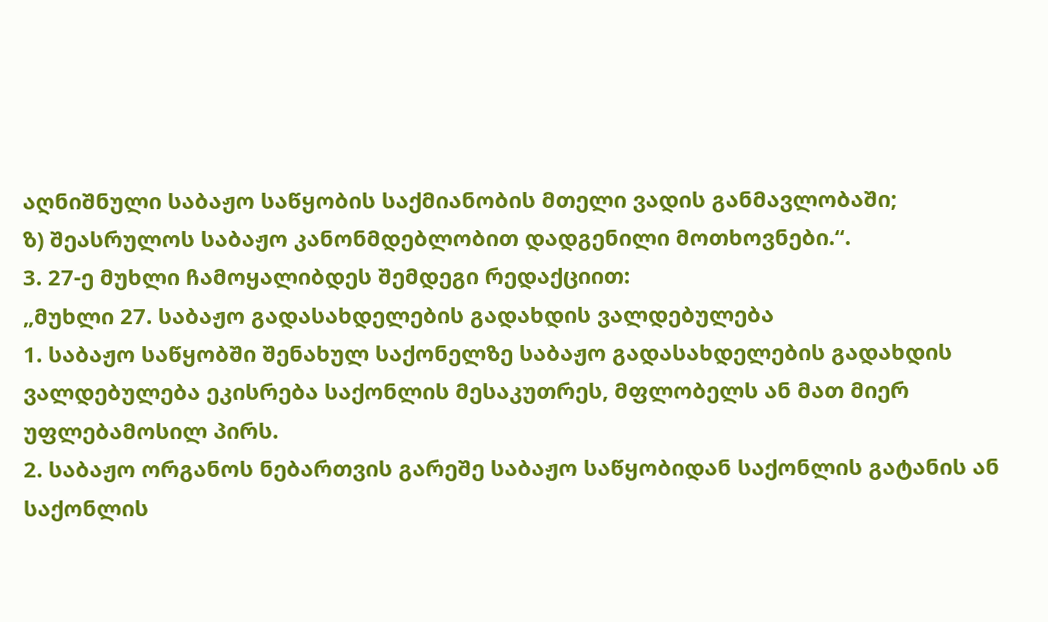აღნიშნული საბაჟო საწყობის საქმიანობის მთელი ვადის განმავლობაში;
ზ) შეასრულოს საბაჟო კანონმდებლობით დადგენილი მოთხოვნები.“.
3. 27-ე მუხლი ჩამოყალიბდეს შემდეგი რედაქციით:
„მუხლი 27. საბაჟო გადასახდელების გადახდის ვალდებულება
1. საბაჟო საწყობში შენახულ საქონელზე საბაჟო გადასახდელების გადახდის ვალდებულება ეკისრება საქონლის მესაკუთრეს, მფლობელს ან მათ მიერ უფლებამოსილ პირს.
2. საბაჟო ორგანოს ნებართვის გარეშე საბაჟო საწყობიდან საქონლის გატანის ან საქონლის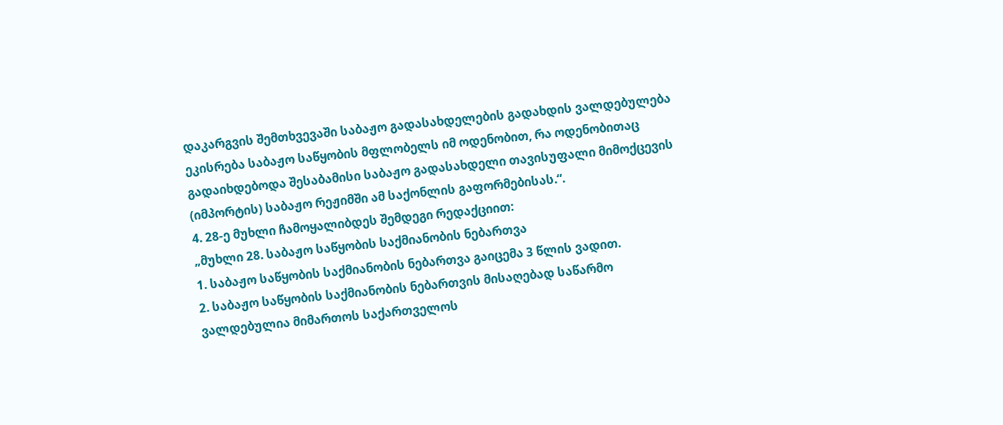დაკარგვის შემთხვევაში საბაჟო გადასახდელების გადახდის ვალდებულება ეკისრება საბაჟო საწყობის მფლობელს იმ ოდენობით, რა ოდენობითაც გადაიხდებოდა შესაბამისი საბაჟო გადასახდელი თავისუფალი მიმოქცევის (იმპორტის) საბაჟო რეჟიმში ამ საქონლის გაფორმებისას.“.
4. 28-ე მუხლი ჩამოყალიბდეს შემდეგი რედაქციით:
„მუხლი 28. საბაჟო საწყობის საქმიანობის ნებართვა
1. საბაჟო საწყობის საქმიანობის ნებართვა გაიცემა 3 წლის ვადით.
2. საბაჟო საწყობის საქმიანობის ნებართვის მისაღებად საწარმო ვალდებულია მიმართოს საქართველოს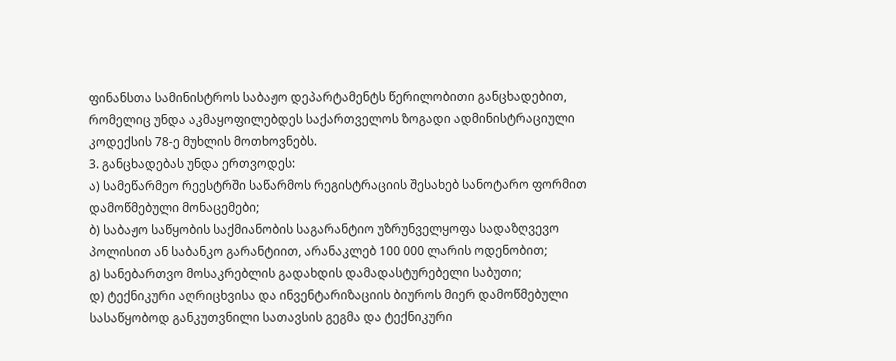ფინანსთა სამინისტროს საბაჟო დეპარტამენტს წერილობითი განცხადებით, რომელიც უნდა აკმაყოფილებდეს საქართველოს ზოგადი ადმინისტრაციული კოდექსის 78-ე მუხლის მოთხოვნებს.
3. განცხადებას უნდა ერთვოდეს:
ა) სამეწარმეო რეესტრში საწარმოს რეგისტრაციის შესახებ სანოტარო ფორმით დამოწმებული მონაცემები;
ბ) საბაჟო საწყობის საქმიანობის საგარანტიო უზრუნველყოფა სადაზღვევო პოლისით ან საბანკო გარანტიით, არანაკლებ 100 000 ლარის ოდენობით;
გ) სანებართვო მოსაკრებლის გადახდის დამადასტურებელი საბუთი;
დ) ტექნიკური აღრიცხვისა და ინვენტარიზაციის ბიუროს მიერ დამოწმებული სასაწყობოდ განკუთვნილი სათავსის გეგმა და ტექნიკური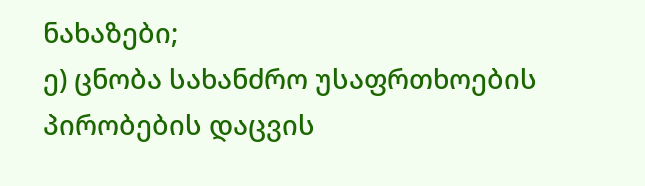ნახაზები;
ე) ცნობა სახანძრო უსაფრთხოების პირობების დაცვის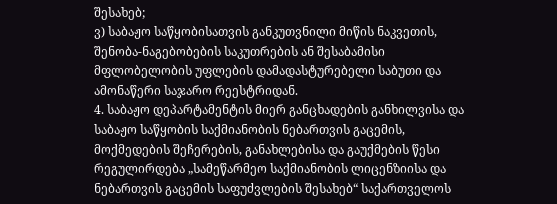შესახებ;
ვ) საბაჟო საწყობისათვის განკუთვნილი მიწის ნაკვეთის, შენობა-ნაგებობების საკუთრების ან შესაბამისი მფლობელობის უფლების დამადასტურებელი საბუთი და ამონაწერი საჯარო რეესტრიდან.
4. საბაჟო დეპარტამენტის მიერ განცხადების განხილვისა და საბაჟო საწყობის საქმიანობის ნებართვის გაცემის, მოქმედების შეჩერების, განახლებისა და გაუქმების წესი რეგულირდება „სამეწარმეო საქმიანობის ლიცენზიისა და ნებართვის გაცემის საფუძვლების შესახებ“ საქართველოს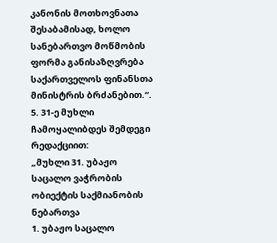კანონის მოთხოვნათა შესაბამისად, ხოლო სანებართვო მოწმობის ფორმა განისაზღვრება საქართველოს ფინანსთა მინისტრის ბრძანებით.“.
5. 31-ე მუხლი ჩამოყალიბდეს შემდეგი რედაქციით:
„მუხლი 31. უბაჟო საცალო ვაჭრობის ობიექტის საქმიანობის ნებართვა
1. უბაჟო საცალო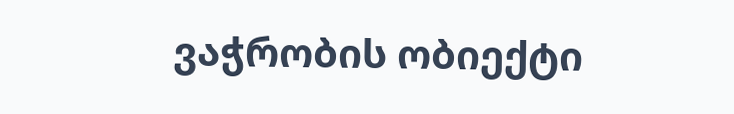ვაჭრობის ობიექტი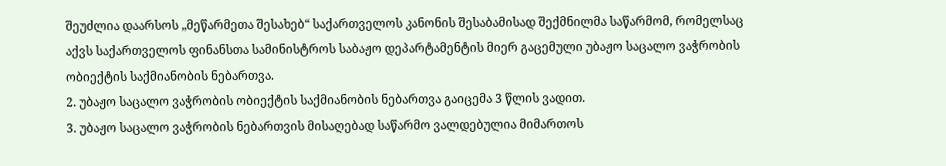შეუძლია დაარსოს „მეწარმეთა შესახებ“ საქართველოს კანონის შესაბამისად შექმნილმა საწარმომ, რომელსაც აქვს საქართველოს ფინანსთა სამინისტროს საბაჟო დეპარტამენტის მიერ გაცემული უბაჟო საცალო ვაჭრობის ობიექტის საქმიანობის ნებართვა.
2. უბაჟო საცალო ვაჭრობის ობიექტის საქმიანობის ნებართვა გაიცემა 3 წლის ვადით.
3. უბაჟო საცალო ვაჭრობის ნებართვის მისაღებად საწარმო ვალდებულია მიმართოს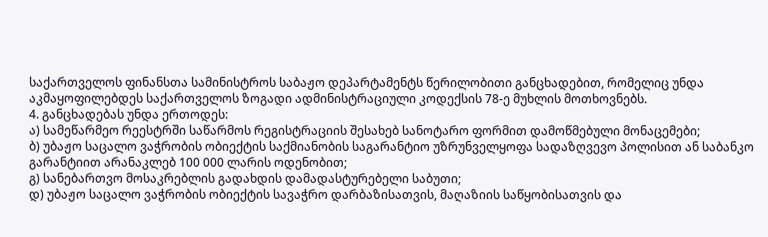საქართველოს ფინანსთა სამინისტროს საბაჟო დეპარტამენტს წერილობითი განცხადებით, რომელიც უნდა აკმაყოფილებდეს საქართველოს ზოგადი ადმინისტრაციული კოდექსის 78-ე მუხლის მოთხოვნებს.
4. განცხადებას უნდა ერთოდეს:
ა) სამეწარმეო რეესტრში საწარმოს რეგისტრაციის შესახებ სანოტარო ფორმით დამოწმებული მონაცემები;
ბ) უბაჟო საცალო ვაჭრობის ობიექტის საქმიანობის საგარანტიო უზრუნველყოფა სადაზღვევო პოლისით ან საბანკო გარანტიით არანაკლებ 100 000 ლარის ოდენობით;
გ) სანებართვო მოსაკრებლის გადახდის დამადასტურებელი საბუთი;
დ) უბაჟო საცალო ვაჭრობის ობიექტის სავაჭრო დარბაზისათვის, მაღაზიის საწყობისათვის და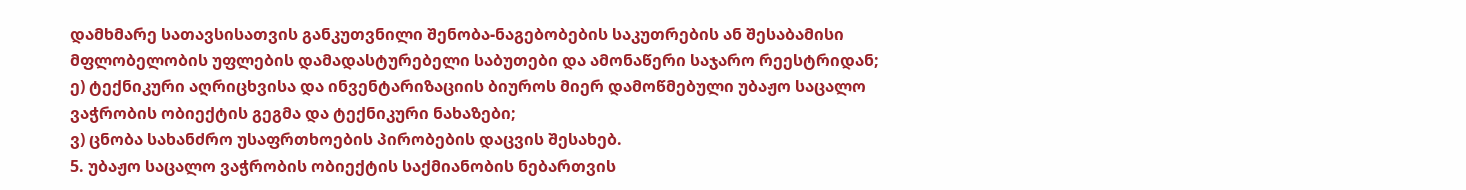დამხმარე სათავსისათვის განკუთვნილი შენობა-ნაგებობების საკუთრების ან შესაბამისი მფლობელობის უფლების დამადასტურებელი საბუთები და ამონაწერი საჯარო რეესტრიდან;
ე) ტექნიკური აღრიცხვისა და ინვენტარიზაციის ბიუროს მიერ დამოწმებული უბაჟო საცალო ვაჭრობის ობიექტის გეგმა და ტექნიკური ნახაზები;
ვ) ცნობა სახანძრო უსაფრთხოების პირობების დაცვის შესახებ.
5. უბაჟო საცალო ვაჭრობის ობიექტის საქმიანობის ნებართვის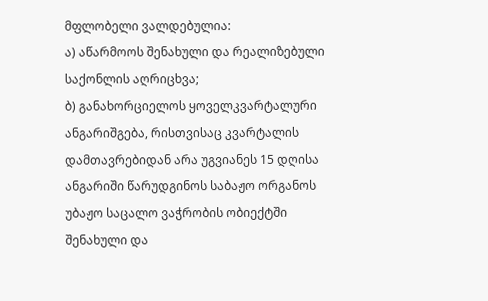მფლობელი ვალდებულია:
ა) აწარმოოს შენახული და რეალიზებული საქონლის აღრიცხვა;
ბ) განახორციელოს ყოველკვარტალური ანგარიშგება, რისთვისაც კვარტალის დამთავრებიდან არა უგვიანეს 15 დღისა ანგარიში წარუდგინოს საბაჟო ორგანოს უბაჟო საცალო ვაჭრობის ობიექტში შენახული და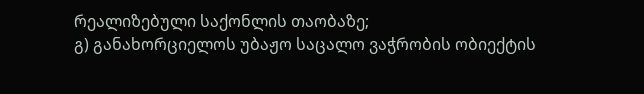რეალიზებული საქონლის თაობაზე;
გ) განახორციელოს უბაჟო საცალო ვაჭრობის ობიექტის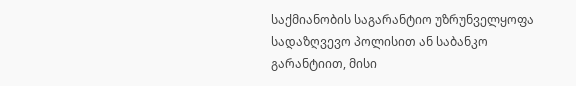საქმიანობის საგარანტიო უზრუნველყოფა სადაზღვევო პოლისით ან საბანკო გარანტიით, მისი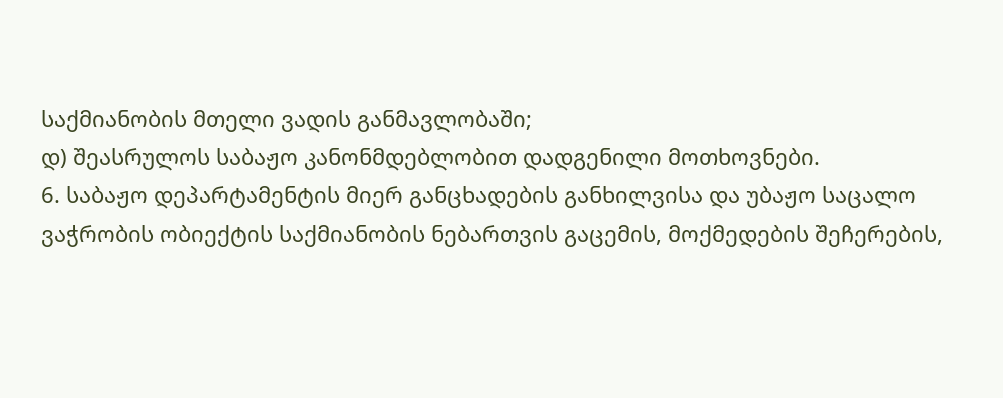საქმიანობის მთელი ვადის განმავლობაში;
დ) შეასრულოს საბაჟო კანონმდებლობით დადგენილი მოთხოვნები.
6. საბაჟო დეპარტამენტის მიერ განცხადების განხილვისა და უბაჟო საცალო ვაჭრობის ობიექტის საქმიანობის ნებართვის გაცემის, მოქმედების შეჩერების,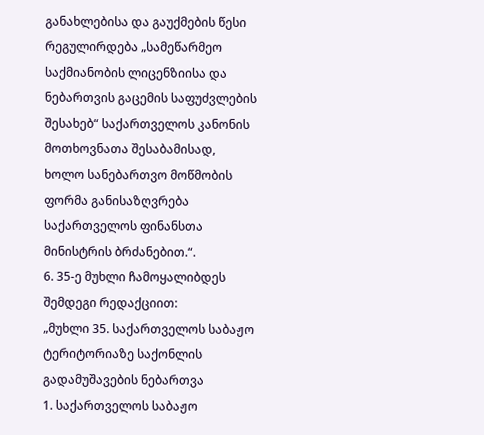განახლებისა და გაუქმების წესი რეგულირდება „სამეწარმეო საქმიანობის ლიცენზიისა და ნებართვის გაცემის საფუძვლების შესახებ“ საქართველოს კანონის მოთხოვნათა შესაბამისად, ხოლო სანებართვო მოწმობის ფორმა განისაზღვრება საქართველოს ფინანსთა მინისტრის ბრძანებით.“.
6. 35-ე მუხლი ჩამოყალიბდეს შემდეგი რედაქციით:
„მუხლი 35. საქართველოს საბაჟო ტერიტორიაზე საქონლის გადამუშავების ნებართვა
1. საქართველოს საბაჟო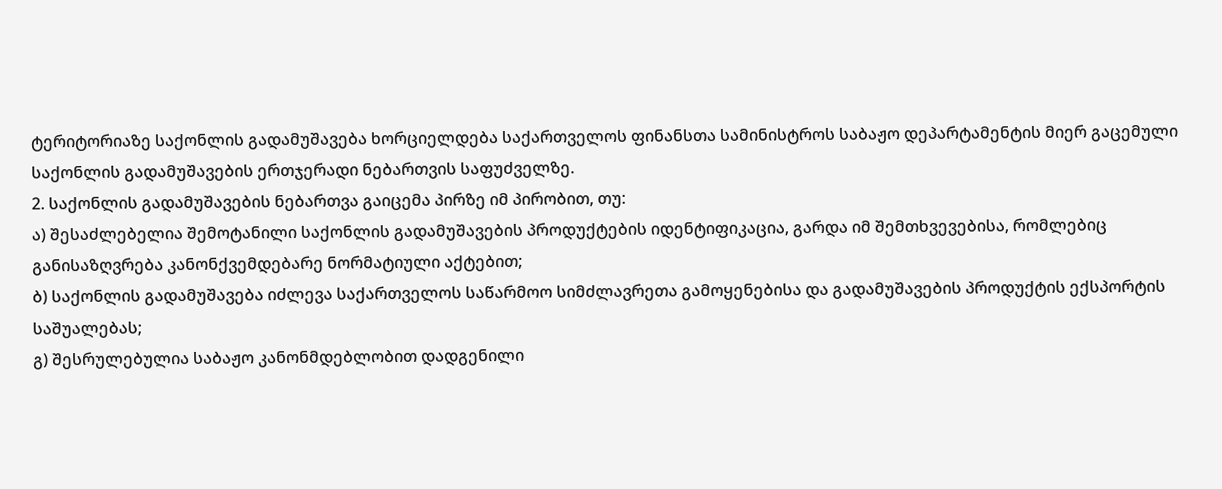ტერიტორიაზე საქონლის გადამუშავება ხორციელდება საქართველოს ფინანსთა სამინისტროს საბაჟო დეპარტამენტის მიერ გაცემული საქონლის გადამუშავების ერთჯერადი ნებართვის საფუძველზე.
2. საქონლის გადამუშავების ნებართვა გაიცემა პირზე იმ პირობით, თუ:
ა) შესაძლებელია შემოტანილი საქონლის გადამუშავების პროდუქტების იდენტიფიკაცია, გარდა იმ შემთხვევებისა, რომლებიც განისაზღვრება კანონქვემდებარე ნორმატიული აქტებით;
ბ) საქონლის გადამუშავება იძლევა საქართველოს საწარმოო სიმძლავრეთა გამოყენებისა და გადამუშავების პროდუქტის ექსპორტის საშუალებას;
გ) შესრულებულია საბაჟო კანონმდებლობით დადგენილი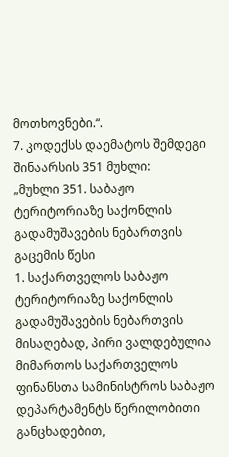მოთხოვნები.“.
7. კოდექსს დაემატოს შემდეგი შინაარსის 351 მუხლი:
„მუხლი 351. საბაჟო ტერიტორიაზე საქონლის გადამუშავების ნებართვის გაცემის წესი
1. საქართველოს საბაჟო ტერიტორიაზე საქონლის გადამუშავების ნებართვის მისაღებად, პირი ვალდებულია მიმართოს საქართველოს ფინანსთა სამინისტროს საბაჟო დეპარტამენტს წერილობითი განცხადებით,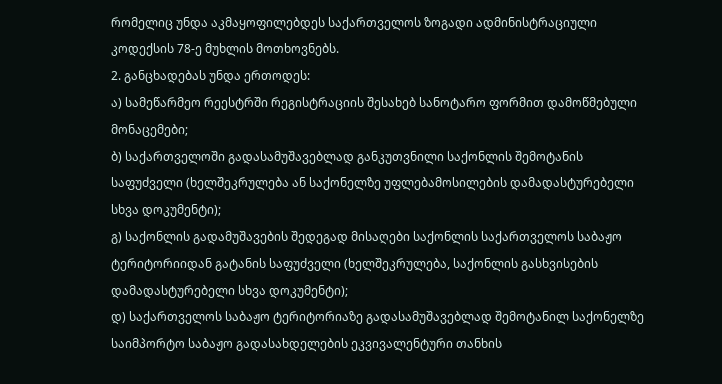რომელიც უნდა აკმაყოფილებდეს საქართველოს ზოგადი ადმინისტრაციული კოდექსის 78-ე მუხლის მოთხოვნებს.
2. განცხადებას უნდა ერთოდეს:
ა) სამეწარმეო რეესტრში რეგისტრაციის შესახებ სანოტარო ფორმით დამოწმებული მონაცემები;
ბ) საქართველოში გადასამუშავებლად განკუთვნილი საქონლის შემოტანის საფუძველი (ხელშეკრულება ან საქონელზე უფლებამოსილების დამადასტურებელი სხვა დოკუმენტი);
გ) საქონლის გადამუშავების შედეგად მისაღები საქონლის საქართველოს საბაჟო ტერიტორიიდან გატანის საფუძველი (ხელშეკრულება, საქონლის გასხვისების დამადასტურებელი სხვა დოკუმენტი);
დ) საქართველოს საბაჟო ტერიტორიაზე გადასამუშავებლად შემოტანილ საქონელზე საიმპორტო საბაჟო გადასახდელების ეკვივალენტური თანხის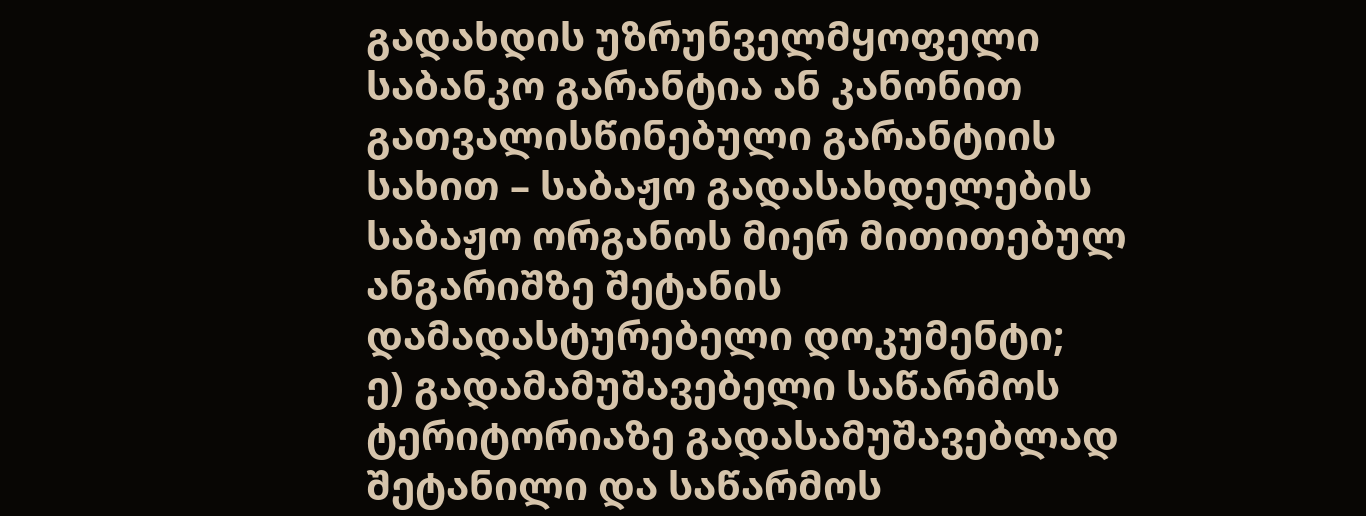გადახდის უზრუნველმყოფელი საბანკო გარანტია ან კანონით გათვალისწინებული გარანტიის სახით – საბაჟო გადასახდელების საბაჟო ორგანოს მიერ მითითებულ ანგარიშზე შეტანის დამადასტურებელი დოკუმენტი;
ე) გადამამუშავებელი საწარმოს ტერიტორიაზე გადასამუშავებლად შეტანილი და საწარმოს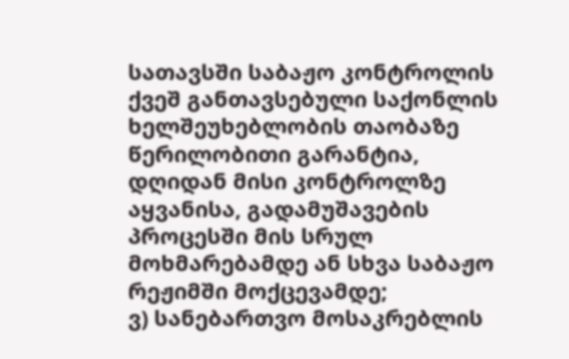სათავსში საბაჟო კონტროლის ქვეშ განთავსებული საქონლის ხელშეუხებლობის თაობაზე წერილობითი გარანტია, დღიდან მისი კონტროლზე აყვანისა, გადამუშავების პროცესში მის სრულ მოხმარებამდე ან სხვა საბაჟო რეჟიმში მოქცევამდე;
ვ) სანებართვო მოსაკრებლის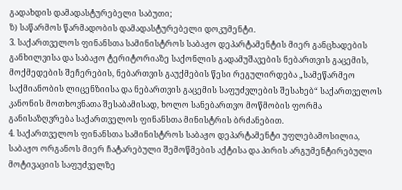გადახდის დამადასტურებელი საბუთი;
ზ) საწარმოს წარმადობის დამადასტურებელი დოკუმენტი.
3. საქართველოს ფინანსთა სამინისტროს საბაჟო დეპარტამენტის მიერ განცხადების განხილვისა და საბაჟო ტერიტორიაზე საქონლის გადამუშავების ნებართვის გაცემის, მოქმედების შეჩერების, ნებართვის გაუქმების წესი რეგულირდება „სამეწარმეო საქმიანობის ლიცენზიისა და ნებართვის გაცემის საფუძვლების შესახებ“ საქართველოს კანონის მოთხოვნათა შესაბამისად, ხოლო სანებართვო მოწმობის ფორმა განისაზღვრება საქართველოს ფინანსთა მინისტრის ბრძანებით.
4. საქართველოს ფინანსთა სამინისტროს საბაჟო დეპარტამენტი უფლებამოსილია, საბაჟო ორგანოს მიერ ჩატარებული შემოწმების აქტისა და პირის არგუმენტირებული მოტივაციის საფუძველზე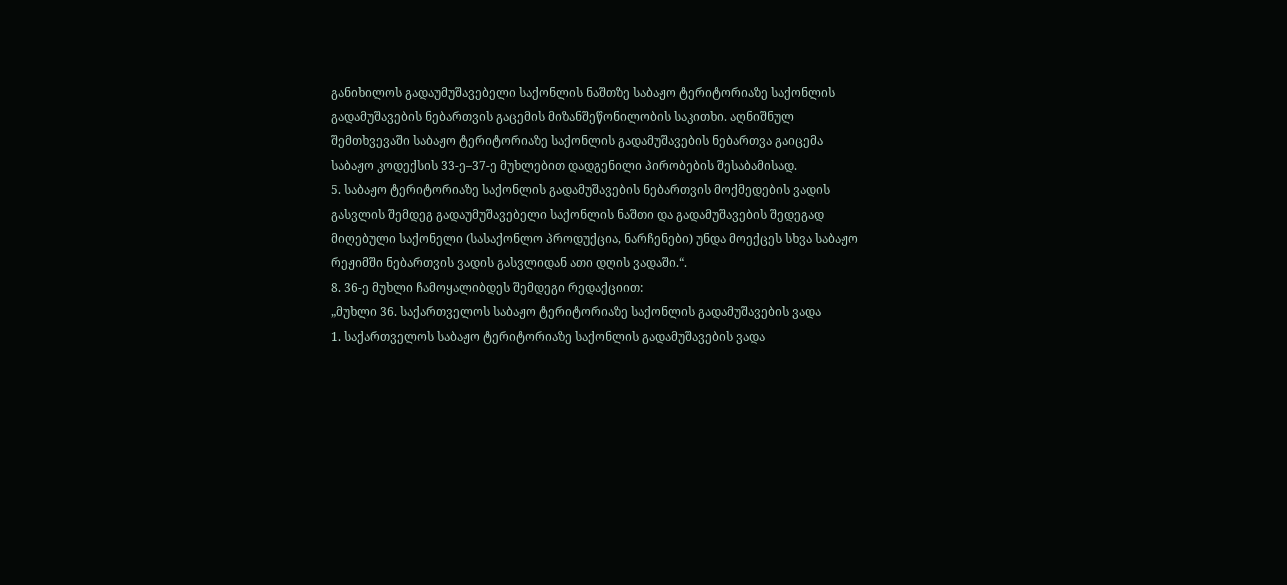განიხილოს გადაუმუშავებელი საქონლის ნაშთზე საბაჟო ტერიტორიაზე საქონლის გადამუშავების ნებართვის გაცემის მიზანშეწონილობის საკითხი. აღნიშნულ შემთხვევაში საბაჟო ტერიტორიაზე საქონლის გადამუშავების ნებართვა გაიცემა საბაჟო კოდექსის 33-ე–37-ე მუხლებით დადგენილი პირობების შესაბამისად.
5. საბაჟო ტერიტორიაზე საქონლის გადამუშავების ნებართვის მოქმედების ვადის გასვლის შემდეგ გადაუმუშავებელი საქონლის ნაშთი და გადამუშავების შედეგად მიღებული საქონელი (სასაქონლო პროდუქცია, ნარჩენები) უნდა მოექცეს სხვა საბაჟო რეჟიმში ნებართვის ვადის გასვლიდან ათი დღის ვადაში.“.
8. 36-ე მუხლი ჩამოყალიბდეს შემდეგი რედაქციით:
„მუხლი 36. საქართველოს საბაჟო ტერიტორიაზე საქონლის გადამუშავების ვადა
1. საქართველოს საბაჟო ტერიტორიაზე საქონლის გადამუშავების ვადა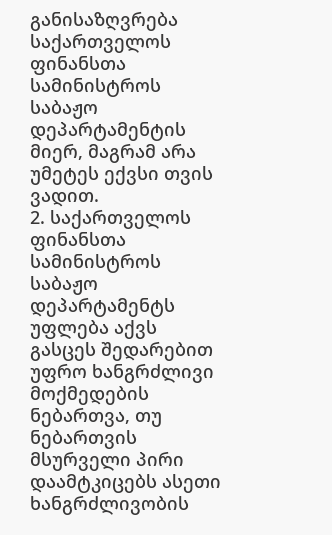განისაზღვრება საქართველოს ფინანსთა სამინისტროს საბაჟო დეპარტამენტის მიერ, მაგრამ არა უმეტეს ექვსი თვის ვადით.
2. საქართველოს ფინანსთა სამინისტროს საბაჟო დეპარტამენტს უფლება აქვს გასცეს შედარებით უფრო ხანგრძლივი მოქმედების ნებართვა, თუ ნებართვის მსურველი პირი დაამტკიცებს ასეთი ხანგრძლივობის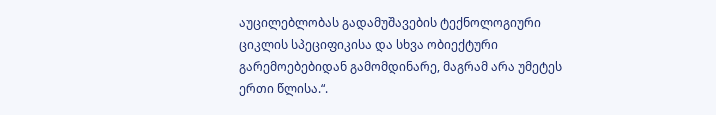აუცილებლობას გადამუშავების ტექნოლოგიური ციკლის სპეციფიკისა და სხვა ობიექტური გარემოებებიდან გამომდინარე, მაგრამ არა უმეტეს ერთი წლისა.“.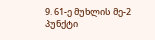9. 61-ე მუხლის მე-2 პუნქტი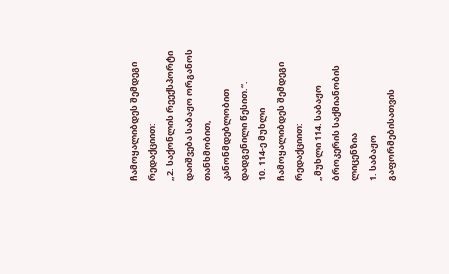ჩამოყალიბდეს შემდეგი რედაქციით:
„2. საქონლის რეექსპორტი დაიშვება საბაჟო ორგანოს თანხმობით, კანონმდებლობით დადგენილი წესით.“.
10. 114-ე მუხლი ჩამოყალიბდეს შემდეგი რედაქციით:
„მუხლი 114. საბაჟო ბროკერის საქმიანობის ლიცენზია
1. საბაჟო გაფორმებისათვის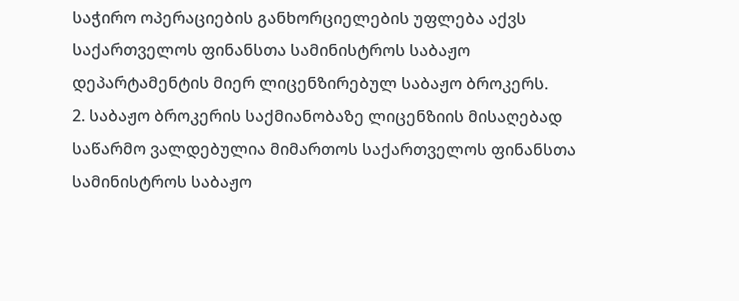საჭირო ოპერაციების განხორციელების უფლება აქვს საქართველოს ფინანსთა სამინისტროს საბაჟო დეპარტამენტის მიერ ლიცენზირებულ საბაჟო ბროკერს.
2. საბაჟო ბროკერის საქმიანობაზე ლიცენზიის მისაღებად საწარმო ვალდებულია მიმართოს საქართველოს ფინანსთა სამინისტროს საბაჟო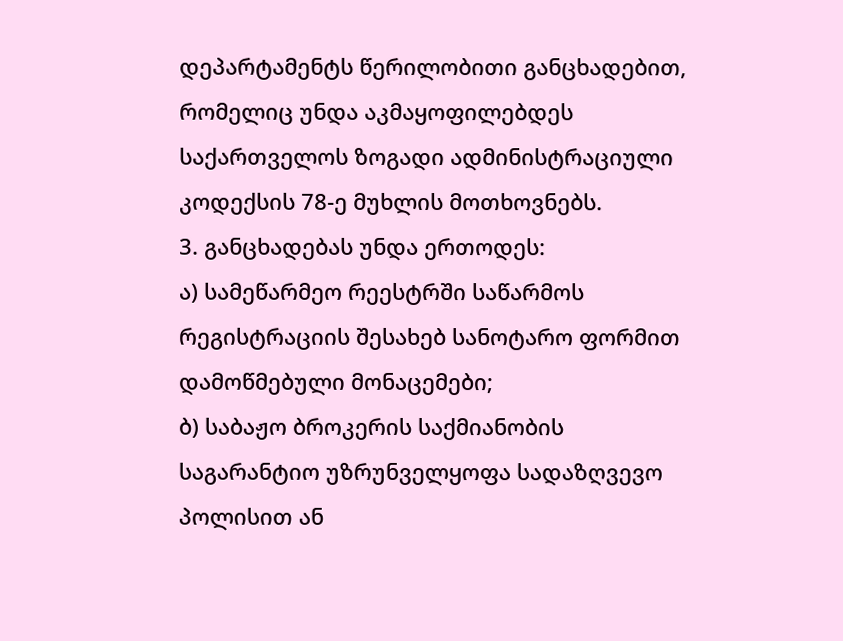დეპარტამენტს წერილობითი განცხადებით, რომელიც უნდა აკმაყოფილებდეს საქართველოს ზოგადი ადმინისტრაციული კოდექსის 78-ე მუხლის მოთხოვნებს.
3. განცხადებას უნდა ერთოდეს:
ა) სამეწარმეო რეესტრში საწარმოს რეგისტრაციის შესახებ სანოტარო ფორმით დამოწმებული მონაცემები;
ბ) საბაჟო ბროკერის საქმიანობის საგარანტიო უზრუნველყოფა სადაზღვევო პოლისით ან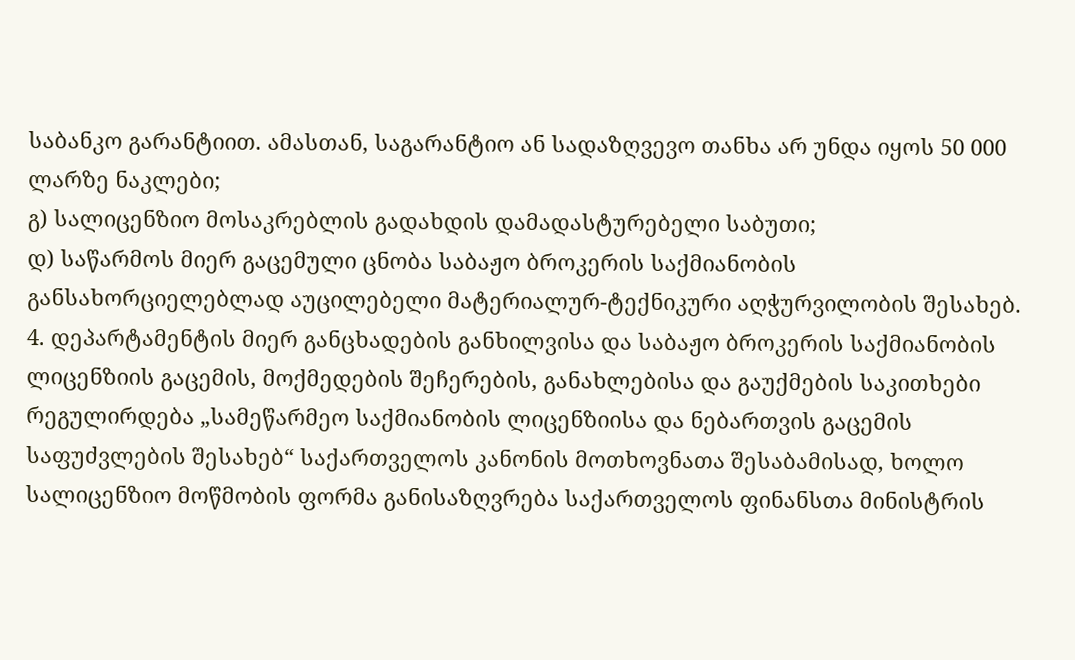საბანკო გარანტიით. ამასთან, საგარანტიო ან სადაზღვევო თანხა არ უნდა იყოს 50 000 ლარზე ნაკლები;
გ) სალიცენზიო მოსაკრებლის გადახდის დამადასტურებელი საბუთი;
დ) საწარმოს მიერ გაცემული ცნობა საბაჟო ბროკერის საქმიანობის განსახორციელებლად აუცილებელი მატერიალურ-ტექნიკური აღჭურვილობის შესახებ.
4. დეპარტამენტის მიერ განცხადების განხილვისა და საბაჟო ბროკერის საქმიანობის ლიცენზიის გაცემის, მოქმედების შეჩერების, განახლებისა და გაუქმების საკითხები რეგულირდება „სამეწარმეო საქმიანობის ლიცენზიისა და ნებართვის გაცემის საფუძვლების შესახებ“ საქართველოს კანონის მოთხოვნათა შესაბამისად, ხოლო სალიცენზიო მოწმობის ფორმა განისაზღვრება საქართველოს ფინანსთა მინისტრის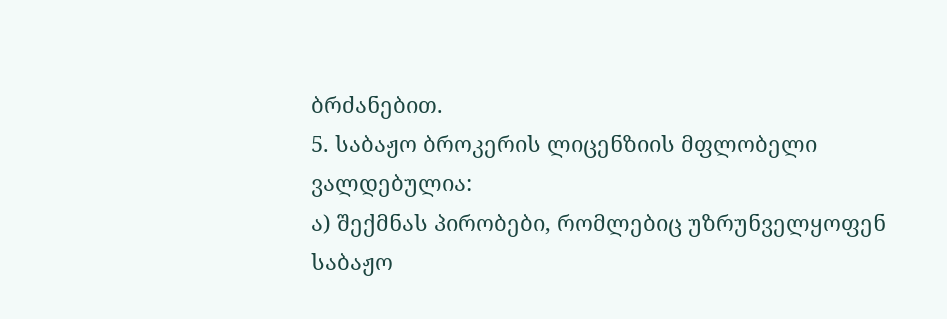ბრძანებით.
5. საბაჟო ბროკერის ლიცენზიის მფლობელი ვალდებულია:
ა) შექმნას პირობები, რომლებიც უზრუნველყოფენ საბაჟო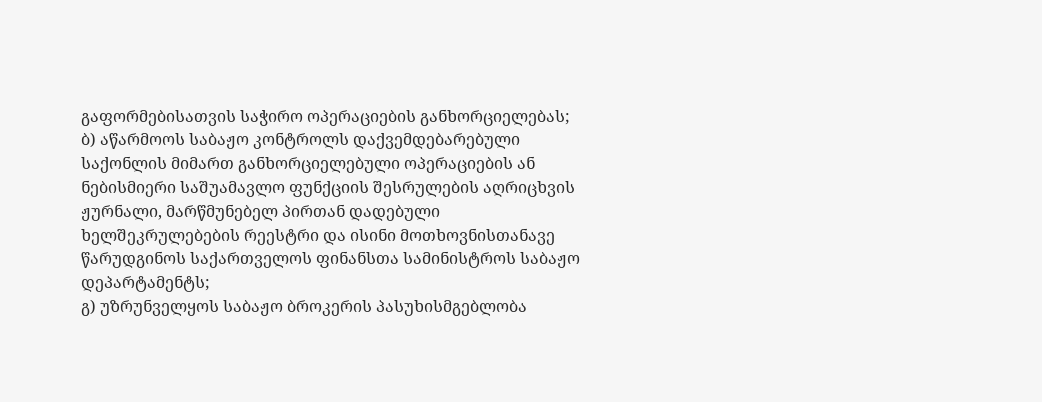გაფორმებისათვის საჭირო ოპერაციების განხორციელებას;
ბ) აწარმოოს საბაჟო კონტროლს დაქვემდებარებული საქონლის მიმართ განხორციელებული ოპერაციების ან ნებისმიერი საშუამავლო ფუნქციის შესრულების აღრიცხვის ჟურნალი, მარწმუნებელ პირთან დადებული ხელშეკრულებების რეესტრი და ისინი მოთხოვნისთანავე წარუდგინოს საქართველოს ფინანსთა სამინისტროს საბაჟო დეპარტამენტს;
გ) უზრუნველყოს საბაჟო ბროკერის პასუხისმგებლობა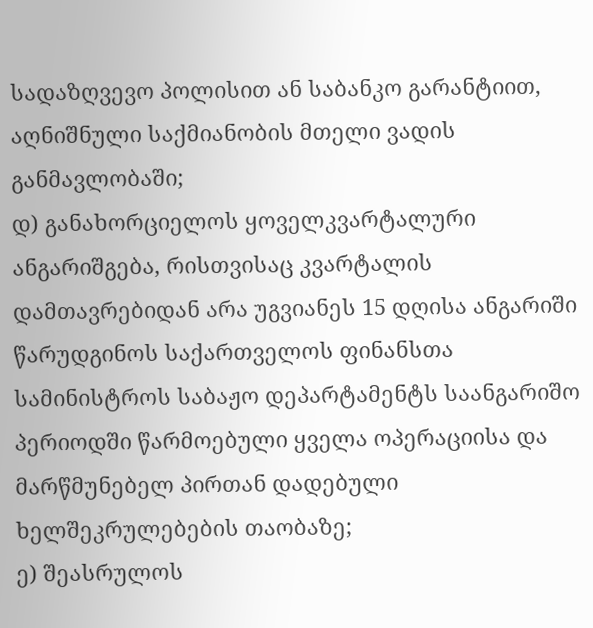სადაზღვევო პოლისით ან საბანკო გარანტიით, აღნიშნული საქმიანობის მთელი ვადის განმავლობაში;
დ) განახორციელოს ყოველკვარტალური ანგარიშგება, რისთვისაც კვარტალის დამთავრებიდან არა უგვიანეს 15 დღისა ანგარიში წარუდგინოს საქართველოს ფინანსთა სამინისტროს საბაჟო დეპარტამენტს საანგარიშო პერიოდში წარმოებული ყველა ოპერაციისა და მარწმუნებელ პირთან დადებული ხელშეკრულებების თაობაზე;
ე) შეასრულოს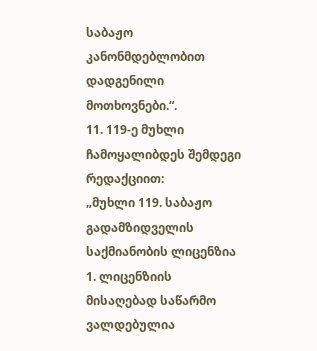საბაჟო კანონმდებლობით დადგენილი მოთხოვნები.“.
11. 119-ე მუხლი ჩამოყალიბდეს შემდეგი რედაქციით:
„მუხლი 119. საბაჟო გადამზიდველის საქმიანობის ლიცენზია
1. ლიცენზიის მისაღებად საწარმო ვალდებულია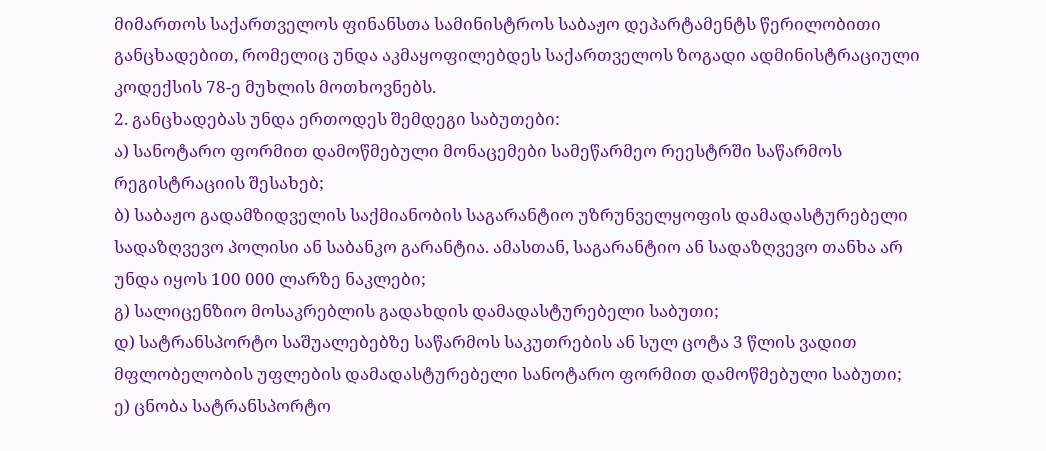მიმართოს საქართველოს ფინანსთა სამინისტროს საბაჟო დეპარტამენტს წერილობითი განცხადებით, რომელიც უნდა აკმაყოფილებდეს საქართველოს ზოგადი ადმინისტრაციული კოდექსის 78-ე მუხლის მოთხოვნებს.
2. განცხადებას უნდა ერთოდეს შემდეგი საბუთები:
ა) სანოტარო ფორმით დამოწმებული მონაცემები სამეწარმეო რეესტრში საწარმოს რეგისტრაციის შესახებ;
ბ) საბაჟო გადამზიდველის საქმიანობის საგარანტიო უზრუნველყოფის დამადასტურებელი სადაზღვევო პოლისი ან საბანკო გარანტია. ამასთან, საგარანტიო ან სადაზღვევო თანხა არ უნდა იყოს 100 000 ლარზე ნაკლები;
გ) სალიცენზიო მოსაკრებლის გადახდის დამადასტურებელი საბუთი;
დ) სატრანსპორტო საშუალებებზე საწარმოს საკუთრების ან სულ ცოტა 3 წლის ვადით მფლობელობის უფლების დამადასტურებელი სანოტარო ფორმით დამოწმებული საბუთი;
ე) ცნობა სატრანსპორტო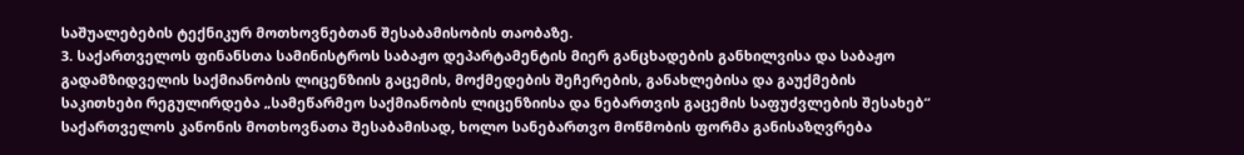საშუალებების ტექნიკურ მოთხოვნებთან შესაბამისობის თაობაზე.
3. საქართველოს ფინანსთა სამინისტროს საბაჟო დეპარტამენტის მიერ განცხადების განხილვისა და საბაჟო გადამზიდველის საქმიანობის ლიცენზიის გაცემის, მოქმედების შეჩერების, განახლებისა და გაუქმების საკითხები რეგულირდება „სამეწარმეო საქმიანობის ლიცენზიისა და ნებართვის გაცემის საფუძვლების შესახებ“ საქართველოს კანონის მოთხოვნათა შესაბამისად, ხოლო სანებართვო მოწმობის ფორმა განისაზღვრება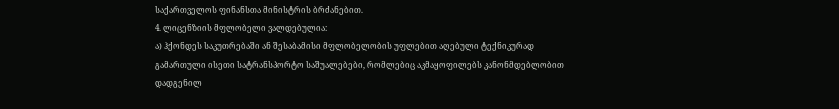საქართველოს ფინანსთა მინისტრის ბრძანებით.
4. ლიცენზიის მფლობელი ვალდებულია:
ა) ჰქონდეს საკუთრებაში ან შესაბამისი მფლობელობის უფლებით აღებული ტექნიკურად გამართული ისეთი სატრანსპორტო საშუალებები, რომლებიც აკმაყოფილებს კანონმდებლობით დადგენილ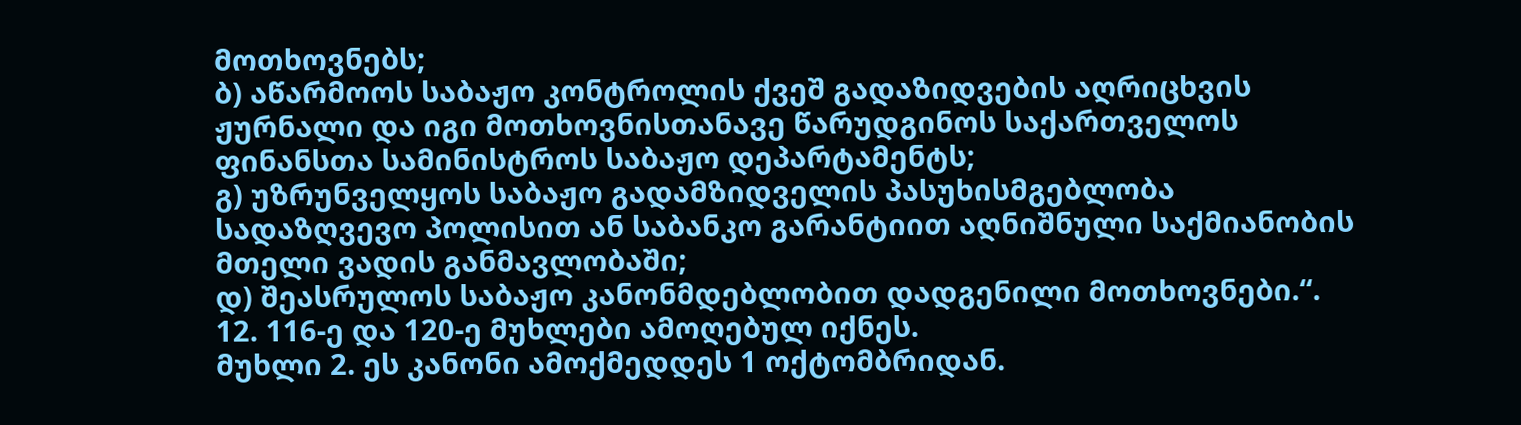მოთხოვნებს;
ბ) აწარმოოს საბაჟო კონტროლის ქვეშ გადაზიდვების აღრიცხვის ჟურნალი და იგი მოთხოვნისთანავე წარუდგინოს საქართველოს ფინანსთა სამინისტროს საბაჟო დეპარტამენტს;
გ) უზრუნველყოს საბაჟო გადამზიდველის პასუხისმგებლობა სადაზღვევო პოლისით ან საბანკო გარანტიით აღნიშნული საქმიანობის მთელი ვადის განმავლობაში;
დ) შეასრულოს საბაჟო კანონმდებლობით დადგენილი მოთხოვნები.“.
12. 116-ე და 120-ე მუხლები ამოღებულ იქნეს.
მუხლი 2. ეს კანონი ამოქმედდეს 1 ოქტომბრიდან.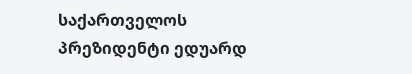საქართველოს პრეზიდენტი ედუარდ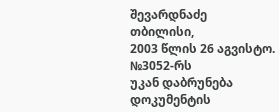შევარდნაძე
თბილისი,
2003 წლის 26 აგვისტო.
№3052-რს
უკან დაბრუნება
დოკუმენტის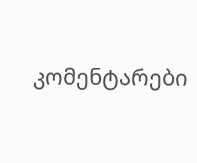კომენტარები